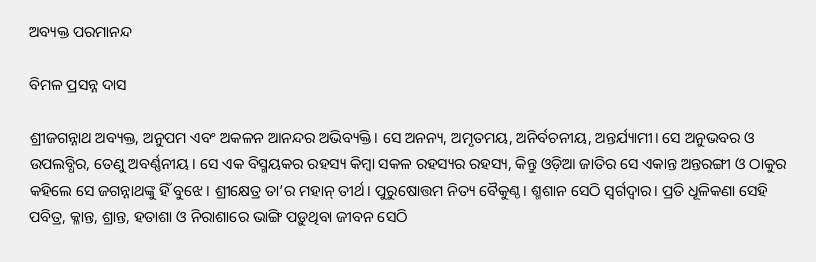ଅବ୍ୟକ୍ତ ପରମାନନ୍ଦ

ବିମଳ ପ୍ରସନ୍ନ ଦାସ

ଶ୍ରୀଜଗନ୍ନାଥ ଅବ୍ୟକ୍ତ, ଅନୁପମ ଏବଂ ଅକଳନ ଆନନ୍ଦର ଅଭିବ୍ୟକ୍ତି। ସେ ଅନନ୍ୟ, ଅମୃତମୟ, ଅନିର୍ବଚନୀୟ, ଅନ୍ତର୍ଯ୍ୟାମୀ। ସେ ଅନୁଭବର ଓ ଉପଲବ୍ଧିର, ତେଣୁ ଅବର୍ଣ୍ଣନୀୟ। ସେ ଏକ ବିସ୍ମୟକର ରହସ୍ୟ କିମ୍ବା ସକଳ ରହସ୍ୟର ରହସ୍ୟ, କିନ୍ତୁ ଓଡ଼ିଆ ଜାତିର ସେ ଏକାନ୍ତ ଅନ୍ତରଙ୍ଗୀ ଓ ଠାକୁର କହିଲେ ସେ ଜଗନ୍ନାଥଙ୍କୁ ହିଁ ବୁଝେ। ଶ୍ରୀକ୍ଷେତ୍ର ତା’ର ମହାନ୍‌ ତୀର୍ଥ। ପୁରୁଷୋତ୍ତମ ନିତ୍ୟ ବୈକୁଣ୍ଠ। ଶ୍ମଶାନ ସେଠି ସ୍ବର୍ଗଦ୍ୱାର। ପ୍ରତି ଧୂଳିକଣା ସେହି ପବିତ୍ର, କ୍ଳାନ୍ତ, ଶ୍ରାନ୍ତ, ହତାଶା ଓ ନିରାଶାରେ ଭାଙ୍ଗି ପଡ଼ୁଥିବା ଜୀବନ ସେଠି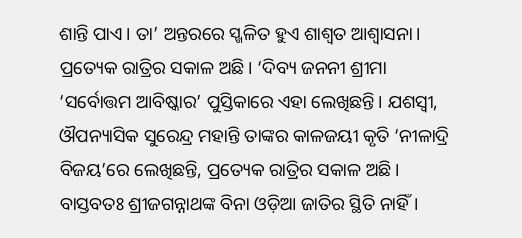ଶାନ୍ତି ପାଏ। ତା’ ଅନ୍ତରରେ ସ୍ଖଳିତ ହୁଏ ଶାଶ୍ୱତ ଆଶ୍ୱାସନା। ପ୍ରତ୍ୟେକ ରାତ୍ରିର ସକାଳ ଅଛି। ‘ଦିବ୍ୟ ଜନନୀ ଶ୍ରୀମା ‘ସର୍ବୋତ୍ତମ ଆବିଷ୍କାର’ ପୁସ୍ତିକାରେ ଏହା ଲେଖିଛନ୍ତି। ଯଶସ୍ବୀ, ଔପନ୍ୟାସିକ ସୁରେନ୍ଦ୍ର ମହାନ୍ତି ତାଙ୍କର କାଳଜୟୀ କୃତି ‘ନୀଳାଦ୍ରି ବିଜୟ’ରେ ଲେଖିଛନ୍ତି, ପ୍ରତ୍ୟେକ ରାତ୍ରିର ସକାଳ ଅଛି। ବାସ୍ତବତଃ ଶ୍ରୀଜଗନ୍ନାଥଙ୍କ ବିନା ଓଡ଼ିଆ ଜାତିର ସ୍ଥିତି ନାହିଁ।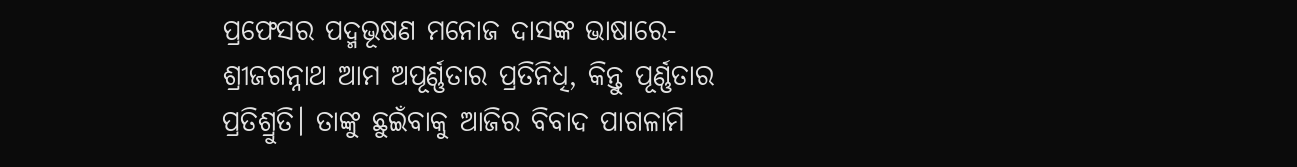ପ୍ରଫେସର ପଦ୍ମଭୂଷଣ ମନୋଜ ଦାସଙ୍କ ଭାଷାରେ- ଶ୍ରୀଜଗନ୍ନାଥ ଆମ ଅପୂର୍ଣ୍ଣତାର ପ୍ରତିନିଧି, କିନ୍ତୁ ପୂର୍ଣ୍ଣତାର ପ୍ରତିଶ୍ରୁତି। ତାଙ୍କୁ ଛୁଇଁବାକୁ ଆଜିର ବିବାଦ ପାଗଳାମି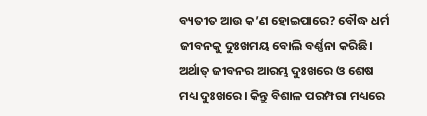ବ୍ୟତୀତ ଆଉ କ’ଣ ହୋଇପାରେ? ବୌଦ୍ଧ ଧର୍ମ ଜୀବନକୁ ଦୁଃଖମୟ ବୋଲି ବର୍ଣ୍ଣନା କରିଛି। ଅର୍ଥାତ୍‌ ଜୀବନର ଆରମ୍ଭ ଦୁଃଖରେ ଓ ଶେଷ ମଧ୍ୟ ଦୁଃଖରେ। କିନ୍ତୁ ବିଶାଳ ପରମ୍ପରା ମଧ୍ୟରେ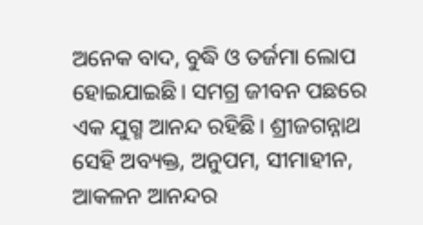ଅନେକ ବାଦ, ବୁଦ୍ଧି ଓ ତର୍ଜମା ଲୋପ ହୋଇଯାଇଛି। ସମଗ୍ର ଜୀବନ ପଛରେ ଏକ ଯୁଗ୍ମ ଆନନ୍ଦ ରହିଛି। ଶ୍ରୀଜଗନ୍ନାଥ ସେହି ଅବ୍ୟକ୍ତ, ଅନୁପମ, ସୀମାହୀନ, ଆକଳନ ଆନନ୍ଦର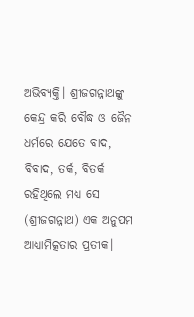ଅଭିବ୍ୟକ୍ତି। ଶ୍ରୀଜଗନ୍ନାଥଙ୍କୁ କେନ୍ଦ୍ର କରି ବୌଦ୍ଧ ଓ ଜୈନ ଧର୍ମରେ ଯେତେ ବାଦ, ବିବାଦ, ତର୍କ, ବିତର୍କ ରହିଥିଲେ ମଧ୍ୟ ସେ (ଶ୍ରୀଜଗନ୍ନାଥ) ଏକ ଅନୁପମ ଆଧ୍ୟାମିତ୍କତାର ପ୍ରତୀକ।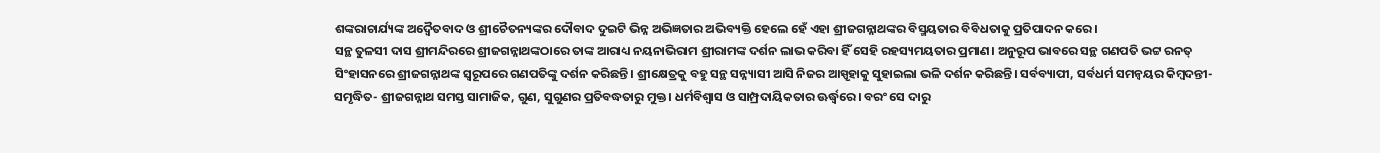ଶଙ୍କରାଚାର୍ଯ୍ୟଙ୍କ ଅଦ୍ୱୈତବାଦ ଓ ଶ୍ରୀଚୈତନ୍ୟଙ୍କର ଦୌବାଦ ଦୁଇଟି ଭିନ୍ନ ଅଭିଜ୍ଞତାର ଅଭିବ୍ୟକ୍ତି ହେଲେ ହେଁ ଏହା ଶ୍ରୀଜଗନ୍ନାଥଙ୍କର ବିସ୍ମୟତାର ବିବିଧତାକୁ ପ୍ରତିପାଦନ କରେ।
ସନ୍ଥ ତୁଳସୀ ଦାସ ଶ୍ରୀମନ୍ଦିରରେ ଶ୍ରୀଜଗନ୍ନାଥଙ୍କଠାରେ ତାଙ୍କ ଆରାଧ୍ୟ ନୟନାଭିରାମ ଶ୍ରୀରାମଙ୍କ ଦର୍ଶନ ଲାଭ କରିବା ହିଁ ସେହି ରହସ୍ୟମୟତାର ପ୍ରମାଣ। ଅନୁରୂପ ଭାବରେ ସନ୍ଥ ଗଣପତି ଭଟ୍ଟ ରନତ୍ ସିଂହାସନରେ ଶ୍ରୀଜଗନ୍ନାଥଙ୍କ ସ୍ବରୂପରେ ଗଣପତିଙ୍କୁ ଦର୍ଶନ କରିଛନ୍ତି। ଶ୍ରୀକ୍ଷେତ୍ରକୁ ବହୁ ସନ୍ଥ ସନ୍ନ୍ୟାସୀ ଆସି ନିଜର ଆସ୍ପୃହାକୁ ସୁହାଇଲା ଭଳି ଦର୍ଶନ କରିଛନ୍ତି। ସର୍ବବ୍ୟାପୀ, ସର୍ବଧର୍ମ ସମନ୍ବୟର କିମ୍ବଦନ୍ତୀ- ସମୃଦ୍ଧିତ- ଶ୍ରୀଜଗନ୍ନାଥ ସମସ୍ତ ସାମାଜିକ, ଗୁଣ, ସୁଗୁଣର ପ୍ରତିବଦ୍ଧତାରୁ ମୁକ୍ତ। ଧର୍ମବିଶ୍ୱାସ ଓ ସାମ୍ପ୍ରଦାୟିକତାର ଊର୍ଦ୍ଧ୍ୱରେ। ବରଂ ସେ ଦାରୁ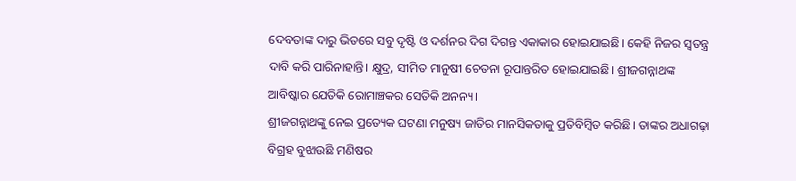ଦେବତାଙ୍କ ଦାରୁ ଭିତରେ ସବୁ ଦୃଷ୍ଟି ଓ ଦର୍ଶନର ଦିଗ ଦିଗନ୍ତ ଏକାକାର ହୋଇଯାଇଛି। କେହି ନିଜର ସ୍ବତନ୍ତ୍ର ଦାବି କରି ପାରିନାହାନ୍ତି। କ୍ଷୁଦ୍ର, ସୀମିତ ମାନୁଷୀ ଚେତନା ରୂପାନ୍ତରିତ ହୋଇଯାଇଛି। ଶ୍ରୀଜଗନ୍ନାଥଙ୍କ ଆବିଷ୍କାର ଯେତିକି ରୋମାଞ୍ଚକର ସେତିକି ଅନନ୍ୟ।
ଶ୍ରୀଜଗନ୍ନାଥଙ୍କୁ ନେଇ ପ୍ରତ୍ୟେକ ଘଟଣା ମନୁଷ୍ୟ ଜାତିର ମାନସିକତାକୁ ପ୍ରତିବିମ୍ବିତ କରିଛି। ତାଙ୍କର ଅଧାଗଢ଼ା ବିଗ୍ରହ ବୁଝାଉଛି ମଣିଷର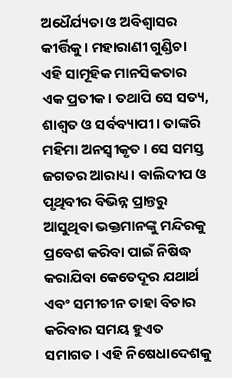ଅଧୈର୍ଯ୍ୟତା ଓ ଅବିଶ୍ୱାସର କୀର୍ତ୍ତିକୁ। ମହାରାଣୀ ଗୁଣ୍ଡିଚା ଏହି ସାମୂହିକ ମାନସିକତାର ଏକ ପ୍ରତୀକ। ତଥାପି ସେ ସତ୍ୟ, ଶାଶ୍ୱତ ଓ ସର୍ବବ୍ୟାପୀ। ତାଙ୍କରି ମହିମା ଅନସ୍ବୀକୃତ। ସେ ସମସ୍ତ ଜଗତର ଆରାଧ୍ୟ। ବାଲିଦୀପ ଓ ପୃଥିବୀର ବିଭିନ୍ନ ପ୍ରାନ୍ତରୁ ଆସୁଥିବା ଭକ୍ତମାନଙ୍କୁ ମନ୍ଦିରକୁ ପ୍ରବେଶ କରିବା ପାଇଁ ନିଷିଦ୍ଧ କରାଯିବା କେତେଦୂର ଯଥାର୍ଥ ଏବଂ ସମୀଚୀନ ତାହା ବିଚାର କରିବାର ସମୟ ହୁଏତ ସମାଗତ। ଏହି ନିଷେଧାଦେଶକୁ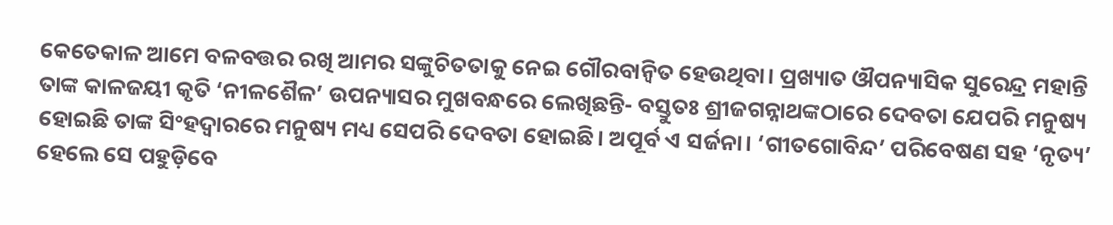କେତେକାଳ ଆମେ ବଳବତ୍ତର ରଖି ଆମର ସଙ୍କୁଚିତତାକୁ ନେଇ ଗୌରବାନ୍ବିତ ହେଉଥିବା। ପ୍ରଖ୍ୟାତ ଔପନ୍ୟାସିକ ସୁରେନ୍ଦ୍ର ମହାନ୍ତି ତାଙ୍କ କାଳଜୟୀ କୃତି ‘ନୀଳଶୈଳ’ ଉପନ୍ୟାସର ମୁଖବନ୍ଧରେ ଲେଖିଛନ୍ତି- ବସ୍ତୁତଃ ଶ୍ରୀଜଗନ୍ନାଥଙ୍କଠାରେ ଦେବତା ଯେପରି ମନୁଷ୍ୟ ହୋଇଛି ତାଙ୍କ ସିଂହଦ୍ୱାରରେ ମନୁଷ୍ୟ ମଧ୍ୟ ସେପରି ଦେବତା ହୋଇଛି। ଅପୂର୍ବ ଏ ସର୍ଜନା। ‘ଗୀତଗୋବିନ୍ଦ’ ପରିବେଷଣ ସହ ‘ନୃତ୍ୟ’ ହେଲେ ସେ ପହୁଡ଼ିବେ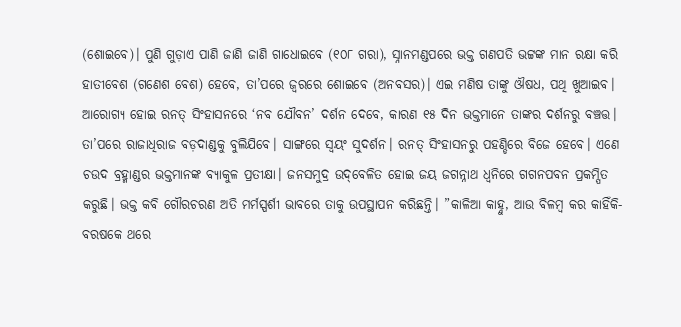(ଶୋଇବେ)। ପୁଣି ଗୁଡ଼ାଏ ପାଣି ଜାଣି ଜାଣି ଗାଧୋଇବେ (୧୦୮ ଗରା), ସ୍ନାନମଣ୍ଡପରେ ଭକ୍ତ ଗଣପତି ଭଟ୍ଟଙ୍କ ମାନ ରକ୍ଷା କରି ହାତୀବେଶ (ଗଣେଶ ବେଶ) ହେବେ, ତା’ପରେ ଜ୍ୱରରେ ଶୋଇବେ (ଅନବସର)। ଏଇ ମଣିଷ ତାଙ୍କୁ ଔଷଧ, ପଥି ଖୁଆଇବ। ଆରୋଗ୍ୟ ହୋଇ ରନତ୍ ସିଂହାସନରେ ‘ନବ ଯୌବନ’ ଦର୍ଶନ ଦେବେ, କାରଣ ୧୫ ଦିନ ଭକ୍ତମାନେ ତାଙ୍କର ଦର୍ଶନରୁ ବଞ୍ଚତ୍ତ। ତା’ପରେ ରାଜାଧିରାଜ ବଡ଼ଦାଣ୍ଡକୁ ବୁଲିଯିବେ। ସାଙ୍ଗରେ ସ୍ବୟଂ ସୁଦର୍ଶନ। ରନତ୍ ସିଂହାସନରୁ ପହଣ୍ଡିରେ ବିଜେ ହେବେ। ଏଣେ ଚଉଦ ବ୍ରହ୍ମାଣ୍ଡର ଭକ୍ତମାନଙ୍କ ବ୍ୟାକୁଳ ପ୍ରତୀକ୍ଷା। ଜନସମୁଦ୍ର ଉଦ୍‌ବେଳିତ ହୋଇ ଜୟ ଜଗନ୍ନାଥ ଧ୍ୱନିରେ ଗଗନପବନ ପ୍ରକମ୍ପିତ କରୁଛି। ଭକ୍ତ କବି ଗୌରଚରଣ ଅତି ମର୍ମସ୍ପର୍ଶୀ ଭାବରେ ତାକୁ ଉପସ୍ଥାପନ କରିଛନ୍ତି। ”କାଳିଆ କାହ୍ନୁ, ଆଉ ବିଳମ୍ବ କର କାହିଁକି- ବରଷକେ ଥରେ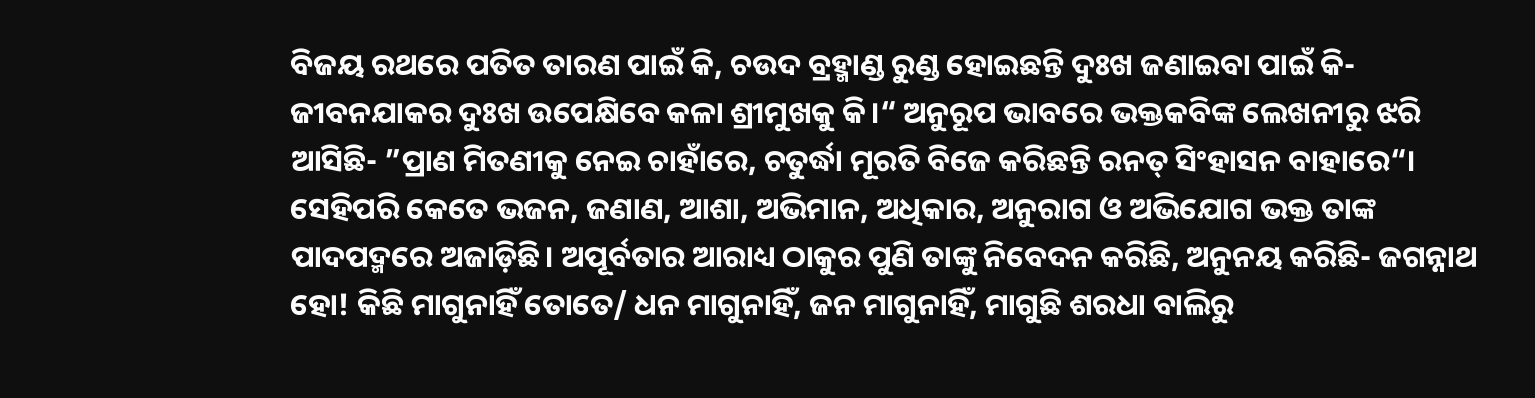ବିଜୟ ରଥରେ ପତିତ ତାରଣ ପାଇଁ କି, ଚଉଦ ବ୍ରହ୍ମାଣ୍ଡ ରୁଣ୍ଡ ହୋଇଛନ୍ତି ଦୁଃଖ ଜଣାଇବା ପାଇଁ କି- ଜୀବନଯାକର ଦୁଃଖ ଉପେକ୍ଷିବେ କଳା ଶ୍ରୀମୁଖକୁ କି।“ ଅନୁରୂପ ଭାବରେ ଭକ୍ତକବିଙ୍କ ଲେଖନୀରୁ ଝରି ଆସିଛି- ”ପ୍ରାଣ ମିତଣୀକୁ ନେଇ ଚାହାଁରେ, ଚତୁର୍ଦ୍ଧା ମୂରତି ବିଜେ କରିଛନ୍ତି ରନତ୍ ସିଂହାସନ ବାହାରେ“।
ସେହିପରି କେତେ ଭଜନ, ଜଣାଣ, ଆଶା, ଅଭିମାନ, ଅଧିକାର, ଅନୁରାଗ ଓ ଅଭିଯୋଗ ଭକ୍ତ ତାଙ୍କ ପାଦପଦ୍ମରେ ଅଜାଡ଼ିଛି। ଅପୂର୍ବତାର ଆରାଧ୍ୟ ଠାକୁର ପୁଣି ତାଙ୍କୁ ନିବେଦନ କରିଛି, ଅନୁନୟ କରିଛି- ଜଗନ୍ନାଥ ହୋ! କିଛି ମାଗୁନାହିଁ ତୋତେ/ ଧନ ମାଗୁନାହିଁ, ଜନ ମାଗୁନାହିଁ, ମାଗୁଛି ଶରଧା ବାଲିରୁ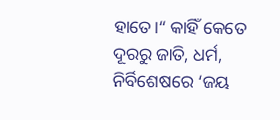ହାତେ।“ କାହିଁ କେତେ ଦୂରରୁ ଜାତି, ଧର୍ମ, ନିର୍ବିଶେଷରେ ‘ଜୟ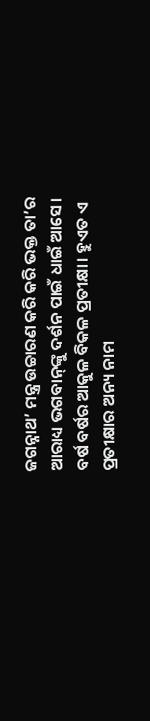ଜଗନ୍ନାଥ’ ମନ୍ତ୍ର ଉଚ୍ଚାରଣ କରି କରି ଭକ୍ତ ତା’ର ଆରାଧ୍ୟ ଭଗବାନ୍‌ଙ୍କୁ ଦର୍ଶନ ପାଇଁ ଧାଇଁ ଆସେ।
ବର୍ଷ ବର୍ଷର ଆକୁଳ ବିକଳ ପ୍ରତୀକ୍ଷା। ହୁଏତ ଏ ପ୍ରତୀକ୍ଷାର ଅନ୍ୟ ନାମ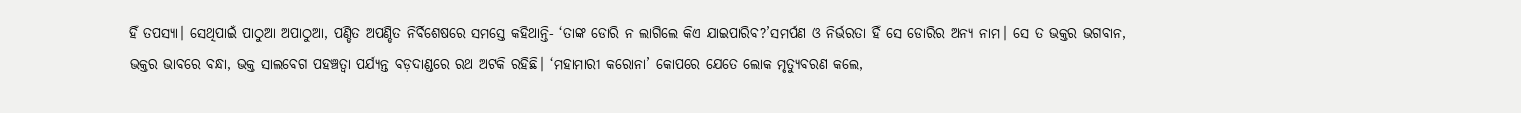ହିଁ ତପସ୍ୟା। ସେଥିପାଇଁ ପାଠୁଆ ଅପାଠୁଆ, ପଣ୍ଡିତ ଅପଣ୍ଡିତ ନିର୍ବିଶେଷରେ ସମସ୍ତେ କହିଥାନ୍ତି- ‘ତାଙ୍କ ଡୋରି ନ ଲାଗିଲେ କିଏ ଯାଇପାରିବ?’ସମର୍ପଣ ଓ ନିର୍ଭରତା ହିଁ ସେ ଡୋରିର ଅନ୍ୟ ନାମ। ସେ ତ ଭକ୍ତର ଭଗବାନ, ଭକ୍ତର ଭାବରେ ବନ୍ଧା, ଭକ୍ତ ସାଲବେଗ ପହଞ୍ଚତ୍ବା ପର୍ଯ୍ୟନ୍ତ ବଡ଼ଦାଣ୍ଡରେ ରଥ ଅଟକି ରହିଛି। ‘ମହାମାରୀ କରୋନା’ କୋପରେ ଯେତେ ଲୋକ ମୃତ୍ୟୁବରଣ କଲେ,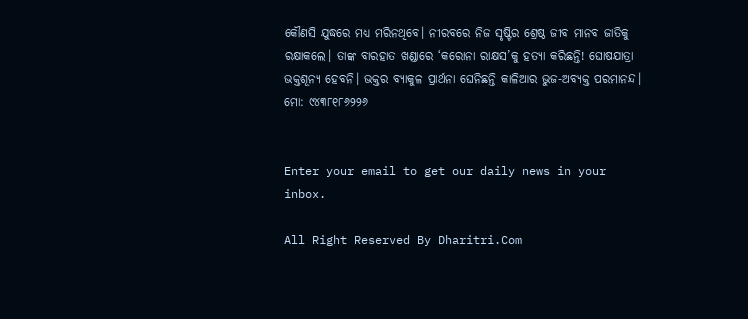କୌଣସି ଯୁଦ୍ଧରେ ମଧ୍ୟ ମରିନଥିବେ। ନୀରବରେ ନିଜ ସୃଷ୍ଟିର ଶ୍ରେଷ୍ଠ ଜୀବ ମାନବ ଜାତିକୁ ରକ୍ଷାକଲେ। ତାଙ୍କ ବାରହାତ ଖଣ୍ଡାରେ ‘କରୋନା ରାକ୍ଷସ’କୁ ହତ୍ୟା କରିଛନ୍ତି! ଘୋଷଯାତ୍ରା ଭକ୍ତଶୂନ୍ୟ ହେବନି। ଭକ୍ତର ବ୍ୟାକୁଳ ପ୍ରାର୍ଥନା ଘେନିଛନ୍ତି କାଳିଆର ଭୁଜ-ଅବ୍ୟକ୍ତ ପରମାନନ୍ଦ।
ମୋ: ୯୪୩୮୧୮୬୨୨୬


Enter your email to get our daily news in your inbox.

All Right Reserved By Dharitri.Com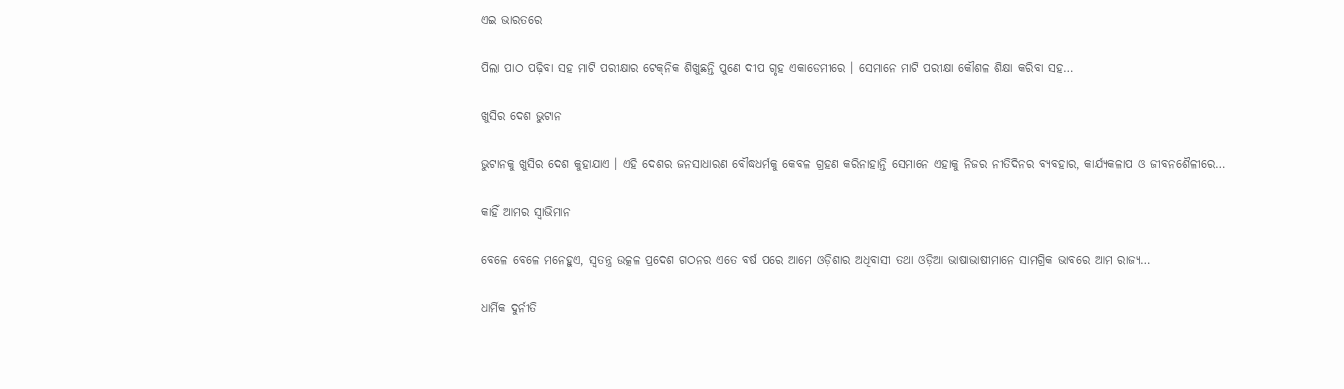ଏଇ ଭାରତରେ

ପିଲା ପାଠ ପଢ଼ିବା ସହ ମାଟି ପରୀକ୍ଷାର ଟେକ୍‌ନିକ ଶିଖୁଛନ୍ତି ପୁଣେ ଦୀପ ଗୃହ ଏକାଡେମୀରେ । ସେମାନେ ମାଟି ପରୀକ୍ଷା କୌଶଳ ଶିକ୍ଷା କରିବା ସହ…

ଖୁସିର ଦେଶ ଭୁଟାନ

ଭୁଟାନକୁ ଖୁସିର ଦେଶ କୁହାଯାଏ । ଏହି ଦେଶର ଜନସାଧାରଣ ବୌଦ୍ଧଧର୍ମକୁ କେବଳ ଗ୍ରହଣ କରିନାହାନ୍ତି ସେମାନେ ଏହାକୁ ନିଜର ନୀତିଦିନର ବ୍ୟବହାର, କାର୍ଯ୍ୟକଳାପ ଓ ଜୀବନଶୈଳୀରେ…

କାହିଁ ଆମର ସ୍ବାଭିମାନ

ବେଳେ ବେଳେ ମନେହୁଏ, ସ୍ବତନ୍ତ୍ର ଉତ୍କଳ ପ୍ରଦେଶ ଗଠନର ଏତେ ବର୍ଷ ପରେ ଆମେ ଓଡ଼ିଶାର ଅଧିବାସୀ ତଥା ଓଡ଼ିଆ ଭାଷାଭାଷୀମାନେ ସାମଗ୍ରିକ ଭାବରେ ଆମ ରାଜ୍ୟ…

ଧାର୍ମିକ ଦୁର୍ନୀତି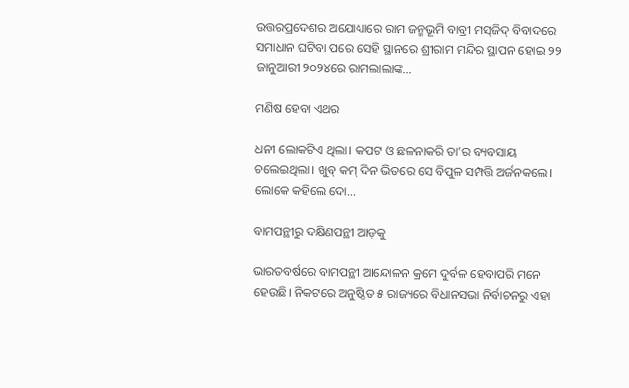ଉତ୍ତରପ୍ରଦେଶର ଅଯୋଧ୍ୟାରେ ରାମ ଜନ୍ମଭୂମି ବାବ୍ରୀ ମସ୍‌ଜିଦ୍‌ ବିବାଦରେ ସମାଧାନ ଘଟିବା ପରେ ସେହି ସ୍ଥାନରେ ଶ୍ରୀରାମ ମନ୍ଦିର ସ୍ଥାପନ ହୋଇ ୨୨ ଜାନୁଆରୀ ୨୦୨୪ରେ ରାମଲାଲାଙ୍କ…

ମଣିଷ ହେବା ଏଥର

ଧନୀ ଲୋକଟିଏ ଥିଲା। କପଟ ଓ ଛଳନାକରି ତା’ର ବ୍ୟବସାୟ ଚଲେଇଥିଲା। ଖୁବ୍‌ କମ୍‌ ଦିନ ଭିତରେ ସେ ବିପୁଳ ସମ୍ପତ୍ତି ଅର୍ଜନକଲେ। ଲୋକେ କହିଲେ ଦୋ…

ବାମପନ୍ଥୀରୁ ଦକ୍ଷିଣପନ୍ଥୀ ଆଡ଼କୁ

ଭାରତବର୍ଷରେ ବାମପନ୍ଥୀ ଆନ୍ଦୋଳନ କ୍ରମେ ଦୁର୍ବଳ ହେବାପରି ମନେ ହେଉଛି। ନିକଟରେ ଅନୁଷ୍ଠିତ ୫ ରାଜ୍ୟରେ ବିଧାନସଭା ନିର୍ବାଚନରୁ ଏହା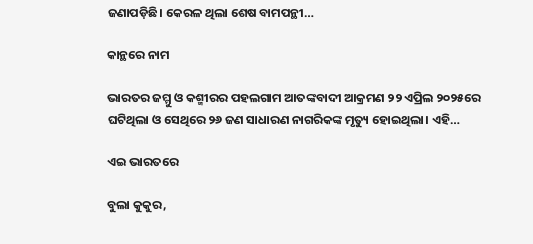ଜଣାପଡ଼ିଛି। କେରଳ ଥିଲା ଶେଷ ବାମପନ୍ଥୀ…

କାନ୍ଥରେ ନାମ

ଭାରତର ଜମ୍ମୁ ଓ କଶ୍ମୀରର ପହଲଗାମ ଆତଙ୍କବାଦୀ ଆକ୍ରମଣ ୨୨ ଏପ୍ରିଲ ୨୦୨୫ରେ ଘଟିଥିଲା ଓ ସେଥିରେ ୨୬ ଜଣ ସାଧାରଣ ନାଗରିକଙ୍କ ମୃତ୍ୟୁ ହୋଇଥିଲା। ଏହି…

ଏଇ ଭାରତରେ

ବୁଲା କୁକୁର,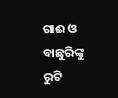ଗାଈ ଓ ବାଛୁରିଙ୍କୁ ରୁଟି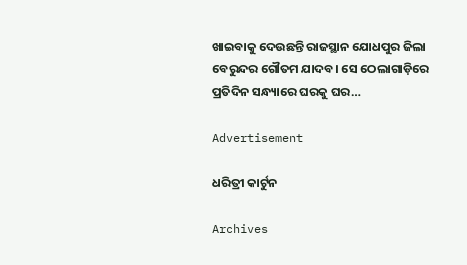ଖାଇବାକୁ ଦେଉଛନ୍ତି ରାଜସ୍ଥାନ ଯୋଧପୁର ଜିଲା ବେରୁନ୍ଦର ଗୌତମ ଯାଦବ। ସେ ଠେଲାଗାଡ଼ିରେ ପ୍ରତିଦିନ ସନ୍ଧ୍ୟାରେ ଘରକୁ ଘର…

Advertisement

ଧରିତ୍ରୀ କାର୍ଟୁନ

Archives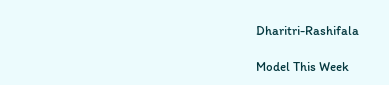Dharitri-Rashifala

Model This Week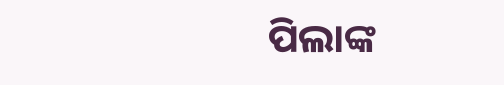ପିଲାଙ୍କ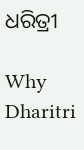ଧରିତ୍ରୀ

Why Dharitri